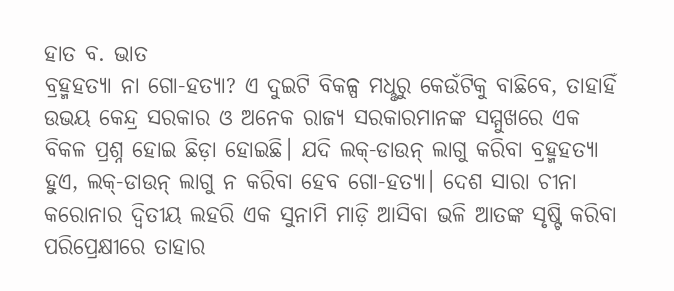ହାତ ବ. ଭାତ
ବ୍ରହ୍ମହତ୍ୟା ନା ଗୋ-ହତ୍ୟା? ଏ ଦୁଇଟି ବିକଳ୍ପ ମଧୢରୁ କେଉଁଟିକୁ ବାଛିବେ, ତାହାହିଁ ଉଭୟ କେନ୍ଦ୍ର ସରକାର ଓ ଅନେକ ରାଜ୍ୟ ସରକାରମାନଙ୍କ ସମ୍ମୁଖରେ ଏକ ବିକଳ ପ୍ରଶ୍ନ ହୋଇ ଛିଡ଼ା ହୋଇଛି। ଯଦି ଲକ୍-ଡାଉନ୍ ଲାଗୁ କରିବା ବ୍ରହ୍ମହତ୍ୟା ହୁଏ, ଲକ୍-ଡାଉନ୍ ଲାଗୁ ନ କରିବା ହେବ ଗୋ-ହତ୍ୟା। ଦେଶ ସାରା ଚୀନା କରୋନାର ଦ୍ବିତୀୟ ଲହରି ଏକ ସୁନାମି ମାଡ଼ି ଆସିବା ଭଳି ଆତଙ୍କ ସୃଷ୍ଟି କରିବା ପରିପ୍ରେକ୍ଷୀରେ ତାହାର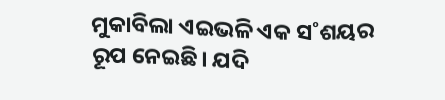ମୁକାବିଲା ଏଇଭଳି ଏକ ସ˚ଶୟର ରୂପ ନେଇଛି। ଯଦି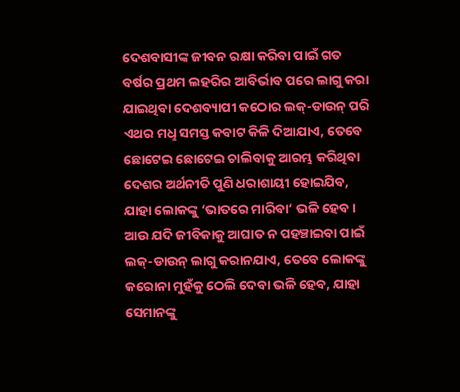ଦେଶବାସୀଙ୍କ ଜୀବନ ରକ୍ଷା କରିବା ପାଇଁ ଗତ ବର୍ଷର ପ୍ରଥମ ଲହରିର ଆବିର୍ଭାବ ପରେ ଲାଗୁ କରା ଯାଇଥିବା ଦେଶବ୍ୟାପୀ କଠୋର ଲକ୍-ଡାଉନ୍ ପରି ଏଥର ମଧୢ ସମସ୍ତ କବାଟ କିଳି ଦିଆଯାଏ, ତେବେ ଛୋଟେଇ ଛୋଟେଇ ଚାଲିବାକୁ ଆରମ୍ଭ କରିଥିବା ଦେଶର ଅର୍ଥନୀତି ପୁଣି ଧରାଶାୟୀ ହୋଇଯିବ, ଯାହା ଲୋକଙ୍କୁ ‘ଭାତରେ ମାରିବା’ ଭଳି ହେବ। ଆଉ ଯଦି ଜୀବିକାକୁ ଆଘାତ ନ ପହଞ୍ଚାଇବା ପାଇଁ ଲକ୍-ଡାଉନ୍ ଲାଗୁ କରାନଯାଏ, ତେବେ ଲୋକଙ୍କୁ କରୋନା ମୁହଁକୁ ଠେଲି ଦେବା ଭଳି ହେବ, ଯାହା ସେମାନଙ୍କୁ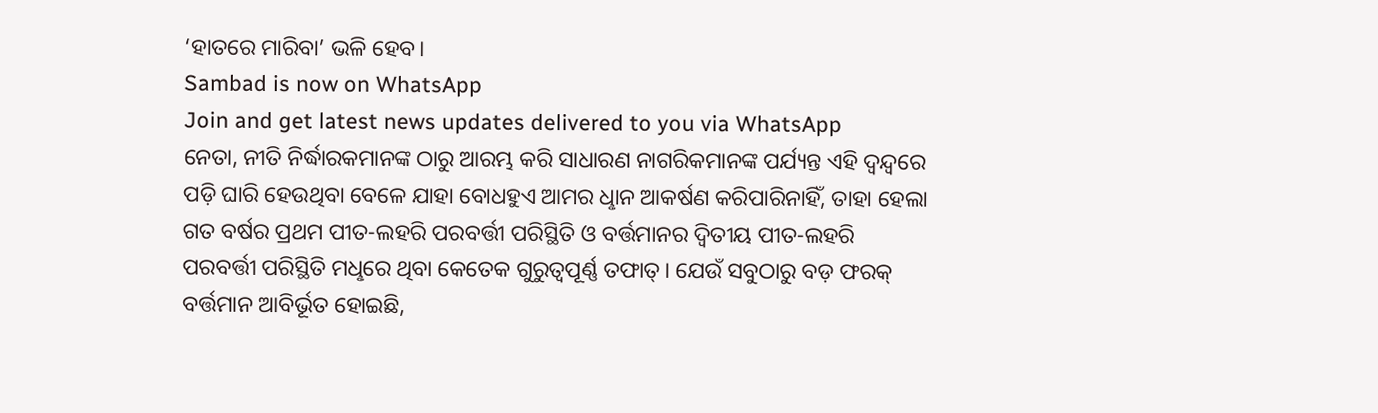‘ହାତରେ ମାରିବା’ ଭଳି ହେବ।
Sambad is now on WhatsApp
Join and get latest news updates delivered to you via WhatsApp
ନେତା, ନୀତି ନିର୍ଦ୍ଧାରକମାନଙ୍କ ଠାରୁ ଆରମ୍ଭ କରି ସାଧାରଣ ନାଗରିକମାନଙ୍କ ପର୍ଯ୍ୟନ୍ତ ଏହି ଦ୍ବନ୍ଦ୍ବରେ ପଡ଼ି ଘାରି ହେଉଥିବା ବେଳେ ଯାହା ବୋଧହୁଏ ଆମର ଧୢାନ ଆକର୍ଷଣ କରିପାରିନାହିଁ, ତାହା ହେଲା ଗତ ବର୍ଷର ପ୍ରଥମ ପୀତ-ଲହରି ପରବର୍ତ୍ତୀ ପରିସ୍ଥିତି ଓ ବର୍ତ୍ତମାନର ଦ୍ବିତୀୟ ପୀତ-ଲହରି ପରବର୍ତ୍ତୀ ପରିସ୍ଥିତି ମଧୢରେ ଥିବା କେତେକ ଗୁରୁତ୍ବପୂର୍ଣ୍ଣ ତଫାତ୍। ଯେଉଁ ସବୁଠାରୁ ବଡ଼ ଫରକ୍ ବର୍ତ୍ତମାନ ଆବିର୍ଭୂତ ହୋଇଛି,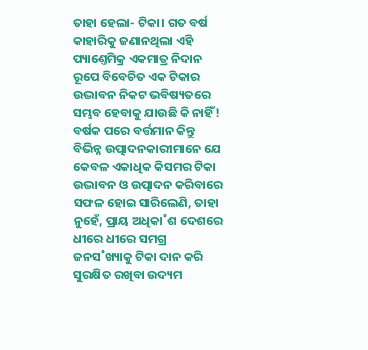ତାହା ହେଲା- ଟିକା। ଗତ ବର୍ଷ କାହାରିକୁ ଜଣାନଥିଲା ଏହି ପ୍ୟାଣ୍ତେମିକ୍ର ଏକମାତ୍ର ନିଦାନ ରୂପେ ବିବେଚିତ ଏକ ଟିକାର ଉଦ୍ଭାବନ ନିକଟ ଭବିଷ୍ୟତରେ ସମ୍ଭବ ହେବାକୁ ଯାଉଛି କି ନାହିଁ! ବର୍ଷକ ପରେ ବର୍ତ୍ତମାନ କିନ୍ତୁ ବିଭିନ୍ନ ଉତ୍ପାଦନକାରୀମାନେ ଯେ କେବଳ ଏକାଧିକ କିସମର ଟିକା ଉଦ୍ଭାବନ ଓ ଉତ୍ପାଦନ କରିବାରେ ସଫଳ ହୋଇ ସାରିଲେଣି, ତାହା ନୁହେଁ, ପ୍ରାୟ ଅଧିକା˚ଶ ଦେଶରେ ଧୀରେ ଧୀରେ ସମଗ୍ର ଜନସ˚ଖ୍ୟାକୁ ଟିକା ଦାନ କରି ସୁରକ୍ଷିତ ରଖିବା ଉଦ୍ୟମ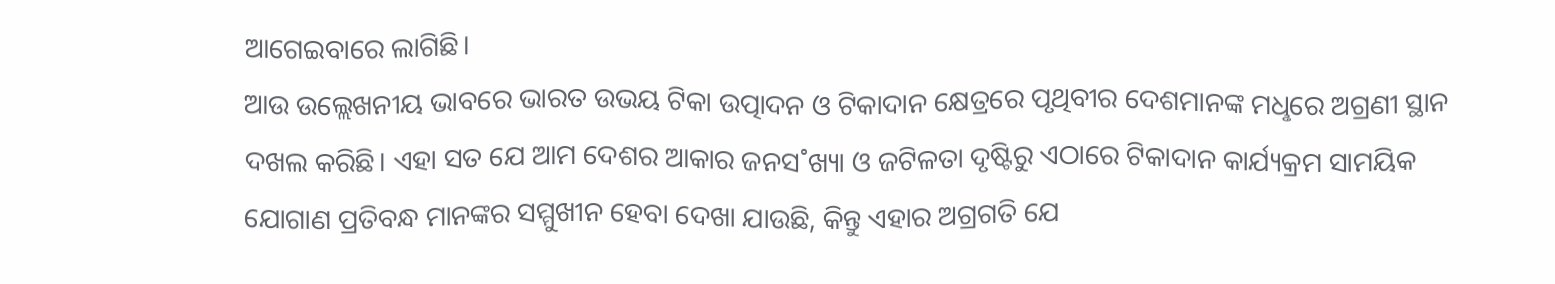ଆଗେଇବାରେ ଲାଗିଛି।
ଆଉ ଉଲ୍ଲେଖନୀୟ ଭାବରେ ଭାରତ ଉଭୟ ଟିକା ଉତ୍ପାଦନ ଓ ଟିକାଦାନ କ୍ଷେତ୍ରରେ ପୃଥିବୀର ଦେଶମାନଙ୍କ ମଧୢରେ ଅଗ୍ରଣୀ ସ୍ଥାନ ଦଖଲ କରିଛି। ଏହା ସତ ଯେ ଆମ ଦେଶର ଆକାର ଜନସ˚ଖ୍ୟା ଓ ଜଟିଳତା ଦୃଷ୍ଟିରୁ ଏଠାରେ ଟିକାଦାନ କାର୍ଯ୍ୟକ୍ରମ ସାମୟିକ ଯୋଗାଣ ପ୍ରତିବନ୍ଧ ମାନଙ୍କର ସମ୍ମୁଖୀନ ହେବା ଦେଖା ଯାଉଛି, କିନ୍ତୁ ଏହାର ଅଗ୍ରଗତି ଯେ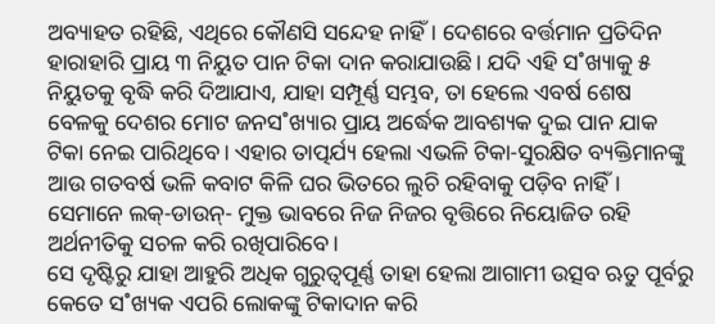ଅବ୍ୟାହତ ରହିଛି, ଏଥିରେ କୌଣସି ସନ୍ଦେହ ନାହିଁ। ଦେଶରେ ବର୍ତ୍ତମାନ ପ୍ରତିଦିନ ହାରାହାରି ପ୍ରାୟ ୩ ନିୟୁତ ପାନ ଟିକା ଦାନ କରାଯାଉଛି। ଯଦି ଏହି ସ˚ଖ୍ୟାକୁ ୫ ନିୟୁତକୁ ବୃଦ୍ଧି କରି ଦିଆଯାଏ, ଯାହା ସମ୍ପୂର୍ଣ୍ଣ ସମ୍ଭବ, ତା ହେଲେ ଏବର୍ଷ ଶେଷ ବେଳକୁ ଦେଶର ମୋଟ ଜନସ˚ଖ୍ୟାର ପ୍ରାୟ ଅର୍ଦ୍ଧେକ ଆବଶ୍ୟକ ଦୁଇ ପାନ ଯାକ ଟିକା ନେଇ ପାରିଥିବେ। ଏହାର ତାତ୍ପର୍ଯ୍ୟ ହେଲା ଏଭଳି ଟିକା-ସୁରକ୍ଷିତ ବ୍ୟକ୍ତିମାନଙ୍କୁ ଆଉ ଗତବର୍ଷ ଭଳି କବାଟ କିଳି ଘର ଭିତରେ ଲୁଚି ରହିବାକୁ ପଡ଼ିବ ନାହିଁ। ସେମାନେ ଲକ୍-ଡାଉନ୍- ମୁକ୍ତ ଭାବରେ ନିଜ ନିଜର ବୃତ୍ତିରେ ନିୟୋଜିତ ରହି ଅର୍ଥନୀତିକୁ ସଚଳ କରି ରଖିପାରିବେ।
ସେ ଦୃଷ୍ଟିରୁ ଯାହା ଆହୁରି ଅଧିକ ଗୁରୁତ୍ବପୂର୍ଣ୍ଣ ତାହା ହେଲା ଆଗାମୀ ଉତ୍ସବ ଋତୁ ପୂର୍ବରୁ କେତେ ସ˚ଖ୍ୟକ ଏପରି ଲୋକଙ୍କୁ ଟିକାଦାନ କରି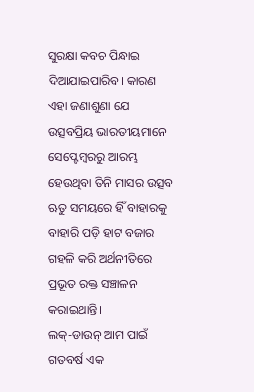ସୁରକ୍ଷା କବଚ ପିନ୍ଧାଇ ଦିଆଯାଇପାରିବ। କାରଣ ଏହା ଜଣାଶୁଣା ଯେ ଉତ୍ସବପ୍ରିୟ ଭାରତୀୟମାନେ ସେପ୍ଟେମ୍ବରରୁ ଆରମ୍ଭ ହେଉଥିବା ତିନି ମାସର ଉତ୍ସବ ଋତୁ ସମୟରେ ହିଁ ବାହାରକୁ ବାହାରି ପଡ଼ି ହାଟ ବଜାର ଗହଳି କରି ଅର୍ଥନୀତିରେ ପ୍ରଭୂତ ରକ୍ତ ସଞ୍ଚାଳନ କରାଇଥାନ୍ତି।
ଲକ୍-ଡାଉନ୍ ଆମ ପାଇଁ ଗତବର୍ଷ ଏକ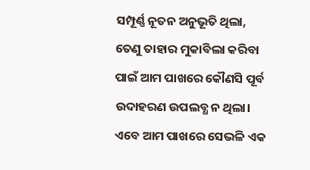ସମ୍ପୂର୍ଣ୍ଣ ନୂତନ ଅନୁଭୂତି ଥିଲା, ତେଣୁ ତାହାର ମୁକାବିଲା କରିବା ପାଇଁ ଆମ ପାଖରେ କୌଣସି ପୂର୍ବ ଉଦାହରଣ ଉପଲବ୍ଧ ନ ଥିଲା। ଏବେ ଆମ ପାଖରେ ସେଭଳି ଏକ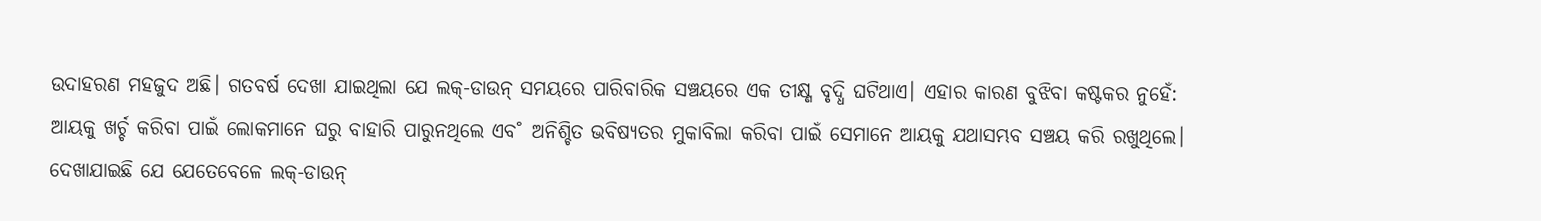ଉଦାହରଣ ମହଜୁଦ ଅଛି। ଗତବର୍ଷ ଦେଖା ଯାଇଥିଲା ଯେ ଲକ୍-ଡାଉନ୍ ସମୟରେ ପାରିବାରିକ ସଞ୍ଚୟରେ ଏକ ତୀକ୍ଷ୍ଣ ବୃଦ୍ଧି ଘଟିଥାଏ। ଏହାର କାରଣ ବୁଝିବା କଷ୍ଟକର ନୁହେଁ: ଆୟକୁ ଖର୍ଚ୍ଚ କରିବା ପାଇଁ ଲୋକମାନେ ଘରୁ ବାହାରି ପାରୁନଥିଲେ ଏବ˚ ଅନିଶ୍ଚିତ ଭବିଷ୍ୟତର ମୁକାବିଲା କରିବା ପାଇଁ ସେମାନେ ଆୟକୁ ଯଥାସମ୍ଭବ ସଞ୍ଚୟ କରି ରଖୁଥିଲେ। ଦେଖାଯାଇଛି ଯେ ଯେତେବେଳେ ଲକ୍-ଡାଉନ୍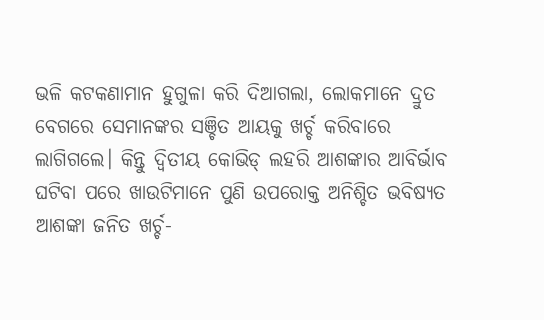ଭଳି କଟକଣାମାନ ହୁଗୁଳା କରି ଦିଆଗଲା, ଲୋକମାନେ ଦ୍ରୁତ ବେଗରେ ସେମାନଙ୍କର ସଞ୍ଚିତ ଆୟକୁ ଖର୍ଚ୍ଚ କରିବାରେ ଲାଗିଗଲେ। କିନ୍ତୁ ଦ୍ବିତୀୟ କୋଭିଡ୍ ଲହରି ଆଶଙ୍କାର ଆବିର୍ଭାବ ଘଟିବା ପରେ ଖାଉଟିମାନେ ପୁଣି ଉପରୋକ୍ତ ଅନିଶ୍ଚିତ ଭବିଷ୍ୟତ ଆଶଙ୍କା ଜନିତ ଖର୍ଚ୍ଚ-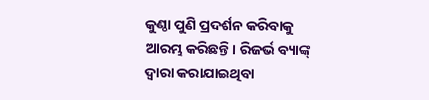କୁଣ୍ଠା ପୁଣି ପ୍ରଦର୍ଶନ କରିବାକୁ ଆରମ୍ଭ କରିଛନ୍ତି। ରିଜର୍ଭ ବ୍ୟାଙ୍କ୍ ଦ୍ବାରା କରାଯାଇଥିବା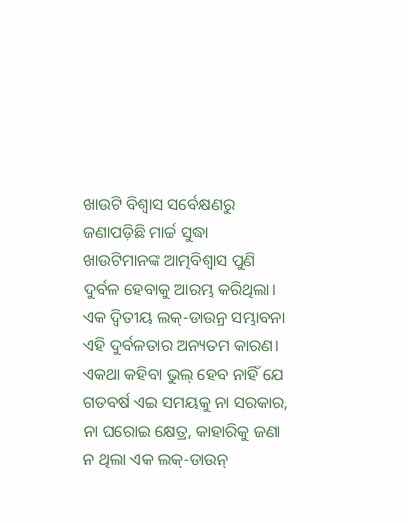ଖାଉଟି ବିଶ୍ବାସ ସର୍ବେକ୍ଷଣରୁ ଜଣାପଡ଼ିଛି ମାର୍ଚ୍ଚ ସୁଦ୍ଧା ଖାଉଟିମାନଙ୍କ ଆତ୍ମବିଶ୍ବାସ ପୁଣି ଦୁର୍ବଳ ହେବାକୁ ଆରମ୍ଭ କରିଥିଲା। ଏକ ଦ୍ବିତୀୟ ଲକ୍-ଡାଉନ୍ର ସମ୍ଭାବନା ଏହି ଦୁର୍ବଳତାର ଅନ୍ୟତମ କାରଣ।
ଏକଥା କହିବା ଭୁଲ୍ ହେବ ନାହିଁ ଯେ ଗତବର୍ଷ ଏଇ ସମୟକୁ ନା ସରକାର, ନା ଘରୋଇ କ୍ଷେତ୍ର, କାହାରିକୁ ଜଣା ନ ଥିଲା ଏକ ଲକ୍-ଡାଉନ୍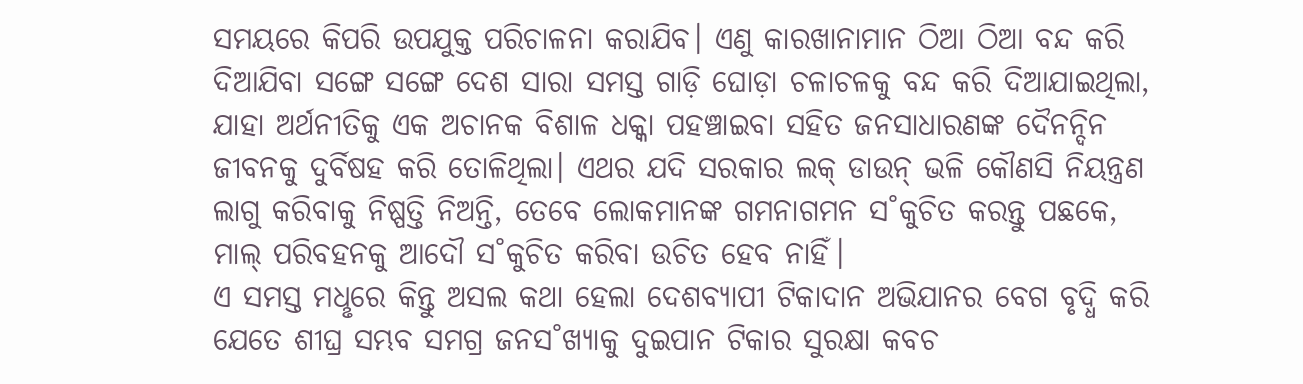ସମୟରେ କିପରି ଉପଯୁକ୍ତ ପରିଚାଳନା କରାଯିବ। ଏଣୁ କାରଖାନାମାନ ଠିଆ ଠିଆ ବନ୍ଦ କରି ଦିଆଯିବା ସଙ୍ଗେ ସଙ୍ଗେ ଦେଶ ସାରା ସମସ୍ତ ଗାଡ଼ି ଘୋଡ଼ା ଚଳାଚଳକୁ ବନ୍ଦ କରି ଦିଆଯାଇଥିଲା, ଯାହା ଅର୍ଥନୀତିକୁ ଏକ ଅଚାନକ ବିଶାଳ ଧକ୍କା ପହଞ୍ଚାଇବା ସହିତ ଜନସାଧାରଣଙ୍କ ଦୈନନ୍ଦିନ ଜୀବନକୁ ଦୁର୍ବିଷହ କରି ତୋଳିଥିଲା। ଏଥର ଯଦି ସରକାର ଲକ୍ ଡାଉନ୍ ଭଳି କୌଣସି ନିୟନ୍ତ୍ରଣ ଲାଗୁ କରିବାକୁ ନିଷ୍ପତ୍ତି ନିଅନ୍ତି, ତେବେ ଲୋକମାନଙ୍କ ଗମନାଗମନ ସ˚କୁଚିତ କରନ୍ତୁ ପଛକେ, ମାଲ୍ ପରିବହନକୁ ଆଦୌ ସ˚କୁଚିତ କରିବା ଉଚିତ ହେବ ନାହିଁ।
ଏ ସମସ୍ତ ମଧୢରେ କିନ୍ତୁ ଅସଲ କଥା ହେଲା ଦେଶବ୍ୟାପୀ ଟିକାଦାନ ଅଭିଯାନର ବେଗ ବୃଦ୍ଧି କରି ଯେତେ ଶୀଘ୍ର ସମ୍ଭବ ସମଗ୍ର ଜନସ˚ଖ୍ୟାକୁ ଦୁଇପାନ ଟିକାର ସୁରକ୍ଷା କବଚ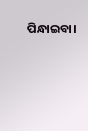ପିନ୍ଧାଇବା।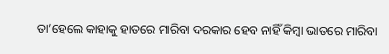ତା’ହେଲେ କାହାକୁ ହାତରେ ମାରିବା ଦରକାର ହେବ ନାହିଁ କିମ୍ବା ଭାତରେ ମାରିବା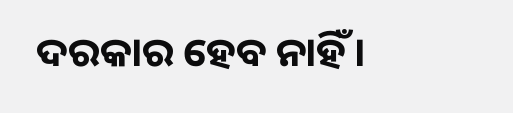ଦରକାର ହେବ ନାହିଁ।